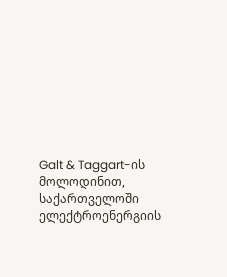Galt & Taggart-ის მოლოდინით, საქართველოში ელექტროენერგიის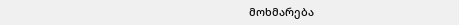მოხმარება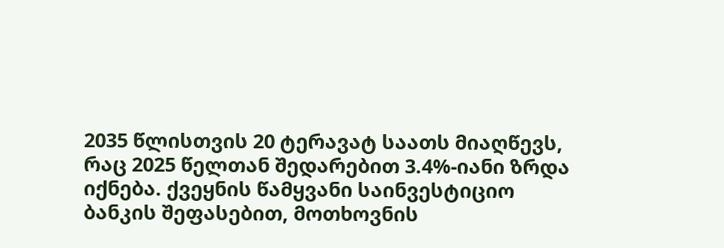2035 წლისთვის 20 ტერავატ საათს მიაღწევს, რაც 2025 წელთან შედარებით 3.4%-იანი ზრდა იქნება. ქვეყნის წამყვანი საინვესტიციო ბანკის შეფასებით, მოთხოვნის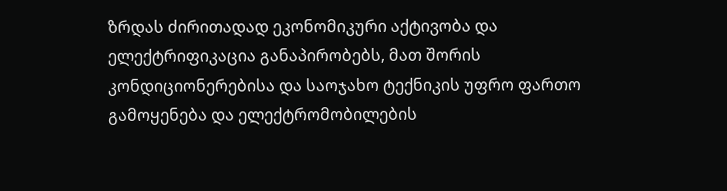ზრდას ძირითადად ეკონომიკური აქტივობა და ელექტრიფიკაცია განაპირობებს, მათ შორის კონდიციონერებისა და საოჯახო ტექნიკის უფრო ფართო გამოყენება და ელექტრომობილების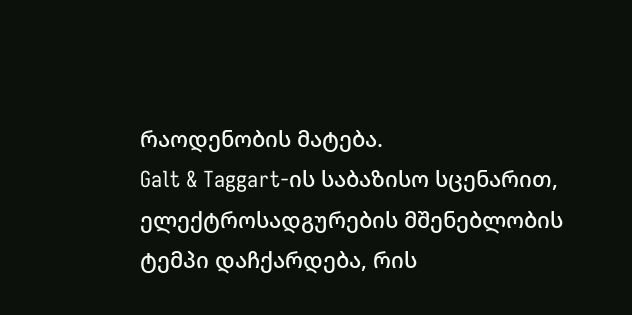რაოდენობის მატება.
Galt & Taggart-ის საბაზისო სცენარით, ელექტროსადგურების მშენებლობის ტემპი დაჩქარდება, რის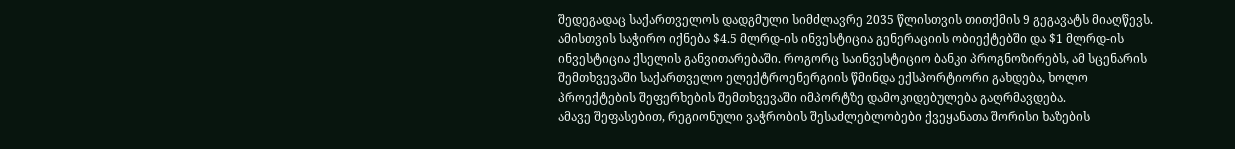შედეგადაც საქართველოს დადგმული სიმძლავრე 2035 წლისთვის თითქმის 9 გეგავატს მიაღწევს. ამისთვის საჭირო იქნება $4.5 მლრდ-ის ინვესტიცია გენერაციის ობიექტებში და $1 მლრდ-ის ინვესტიცია ქსელის განვითარებაში. როგორც საინვესტიციო ბანკი პროგნოზირებს, ამ სცენარის შემთხვევაში საქართველო ელექტროენერგიის წმინდა ექსპორტიორი გახდება, ხოლო პროექტების შეფერხების შემთხვევაში იმპორტზე დამოკიდებულება გაღრმავდება.
ამავე შეფასებით, რეგიონული ვაჭრობის შესაძლებლობები ქვეყანათა შორისი ხაზების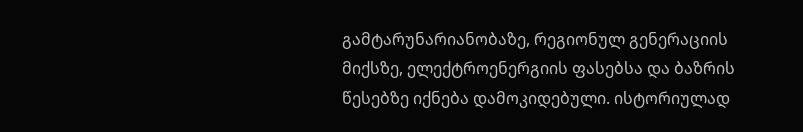გამტარუნარიანობაზე, რეგიონულ გენერაციის მიქსზე, ელექტროენერგიის ფასებსა და ბაზრის წესებზე იქნება დამოკიდებული. ისტორიულად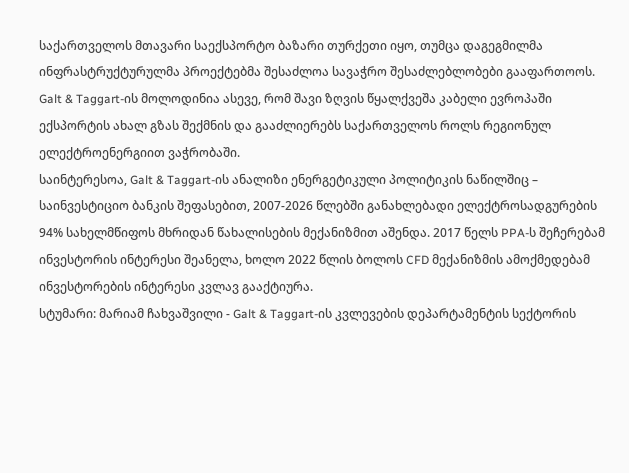საქართველოს მთავარი საექსპორტო ბაზარი თურქეთი იყო, თუმცა დაგეგმილმა ინფრასტრუქტურულმა პროექტებმა შესაძლოა სავაჭრო შესაძლებლობები გააფართოოს. Galt & Taggart-ის მოლოდინია ასევე, რომ შავი ზღვის წყალქვეშა კაბელი ევროპაში ექსპორტის ახალ გზას შექმნის და გააძლიერებს საქართველოს როლს რეგიონულ ელექტროენერგიით ვაჭრობაში.
საინტერესოა, Galt & Taggart-ის ანალიზი ენერგეტიკული პოლიტიკის ნაწილშიც – საინვესტიციო ბანკის შეფასებით, 2007-2026 წლებში განახლებადი ელექტროსადგურების 94% სახელმწიფოს მხრიდან წახალისების მექანიზმით აშენდა. 2017 წელს PPA-ს შეჩერებამ ინვესტორის ინტერესი შეანელა, ხოლო 2022 წლის ბოლოს CFD მექანიზმის ამოქმედებამ ინვესტორების ინტერესი კვლავ გააქტიურა.
სტუმარი: მარიამ ჩახვაშვილი - Galt & Taggart-ის კვლევების დეპარტამენტის სექტორის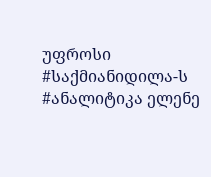უფროსი
#საქმიანიდილა-ს #ანალიტიკა ელენე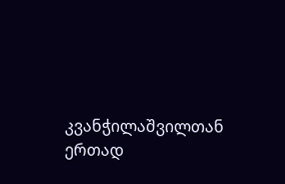კვანჭილაშვილთან ერთად